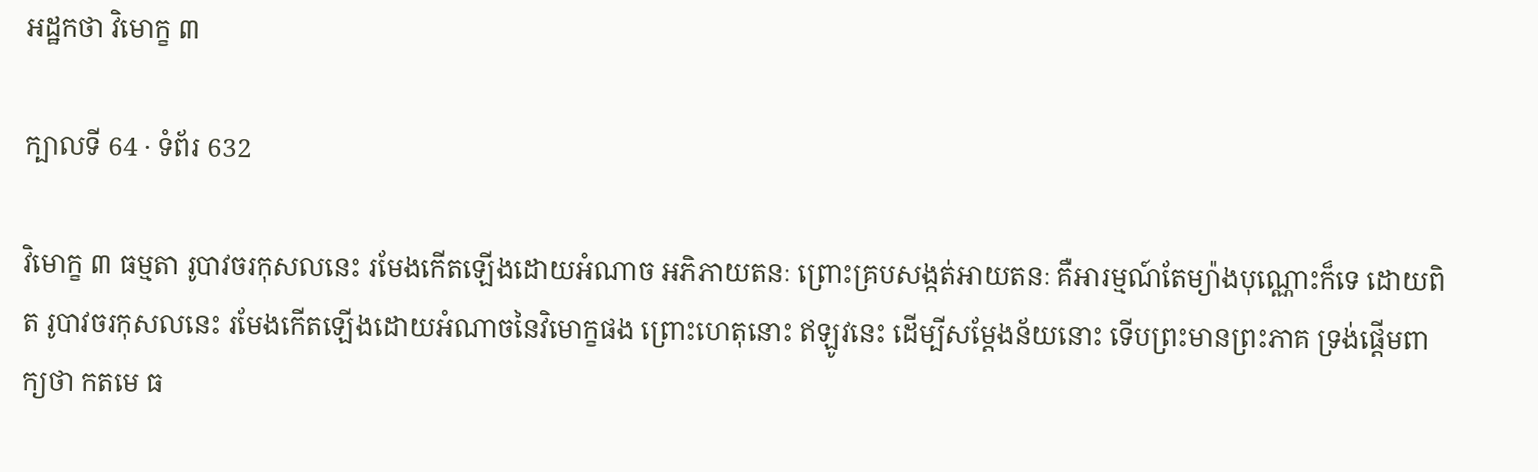អដ្ឋកថា វិមោក្ខ ៣

ក្បាលទី 64 · ទំព័រ 632

វិមោក្ខ ៣ ធម្មតា រូបាវចរកុសលនេះ រមែងកើតឡើងដោយអំណាច អភិភាយតនៈ ព្រោះគ្របសង្កត់អាយតនៈ គឺអារម្មណ៍តែម្យ៉ាងបុណ្ណោះក៏ទេ ដោយពិត រូបាវចរកុសលនេះ រមែងកើតឡើងដោយអំណាចនៃវិមោក្ខផង ព្រោះហេតុនោះ ឥឡូវនេះ ដើម្បីសម្តែងន័យនោះ ទើបព្រះមានព្រះភាគ ទ្រង់ផ្តើមពាក្យថា កតមេ ធ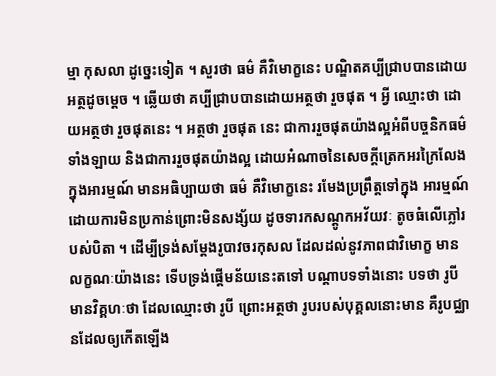ម្មា កុសលា ដូច្នេះទៀត ។ សួរថា ធម៌ គឺវិមោក្ខនេះ បណ្ឌិតគប្បីជ្រាបបានដោយអត្ថដូចម្តេច ។ ឆ្លើយថា គប្បីជ្រាបបានដោយអត្ថថា រួចផុត ។ អ្វី ឈ្មោះថា ដោយអត្ថថា រួចផុតនេះ ។ អត្ថថា រួចផុត នេះ ជាការរួចផុតយ៉ាងល្អអំពីបច្ចនិកធម៌ទាំងឡាយ និងជាការរួចផុតយ៉ាងល្អ ដោយអំណាចនៃសេចក្តីត្រេកអរក្រៃលែង ក្នុងអារម្មណ៍ មានអធិប្បាយថា ធម៌ គឺវិមោក្ខនេះ រមែងប្រព្រឹត្តទៅក្នុង អារម្មណ៍ ដោយការមិនប្រកាន់ព្រោះមិនសង្ស័យ ដូចទារកសណ្តូកអវ័យវៈ តូចធំលើភ្លៅរបស់បិតា ។ ដើម្បីទ្រង់សម្តែងរូបាវចរកុសល ដែលដល់នូវភាពជាវិមោក្ខ មាន លក្ខណៈយ៉ាងនេះ ទើបទ្រង់ផ្តើមន័យនេះតទៅ បណ្តាបទទាំងនោះ បទថា រូបី មានវិគ្គហៈថា ដែលឈ្មោះថា រូបី ព្រោះអត្ថថា រូបរបស់បុគ្គលនោះមាន គឺរូបជ្ឈានដែលឲ្យកើតឡើង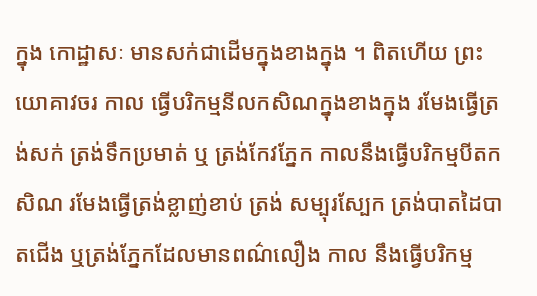ក្នុង កោដ្ឋាសៈ មានសក់ជាដើមក្នុងខាងក្នុង ។ ពិតហើយ ព្រះយោគាវចរ កាល ធ្វើបរិកម្មនីលកសិណក្នុងខាងក្នុង រមែងធ្វើត្រង់សក់ ត្រង់ទឹកប្រមាត់ ឬ ត្រង់កែវភ្នែក កាលនឹងធ្វើបរិកម្មបីតកសិណ រមែងធ្វើត្រង់ខ្លាញ់ខាប់ ត្រង់ សម្បុរស្បែក ត្រង់បាតដៃបាតជើង ឬត្រង់ភ្នែកដែលមានពណ៌លឿង កាល នឹងធ្វើបរិកម្ម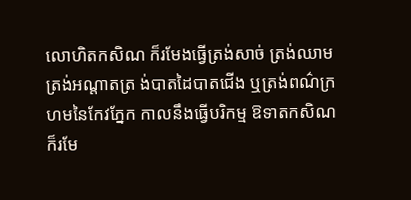លោហិតកសិណ ក៏រមែងធ្វើត្រង់សាច់ ត្រង់ឈាម ត្រង់អណ្តាតត្រ ង់បាតដៃបាតជើង ឬត្រង់ពណ៌ក្រហមនៃកែវភ្នែក កាលនឹងធ្វើបរិកម្ម ឱទាតកសិណ ក៏រមែ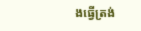ងធ្វើត្រង់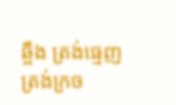ឆ្អឹង ត្រង់ធ្មេញ ត្រង់ក្រច